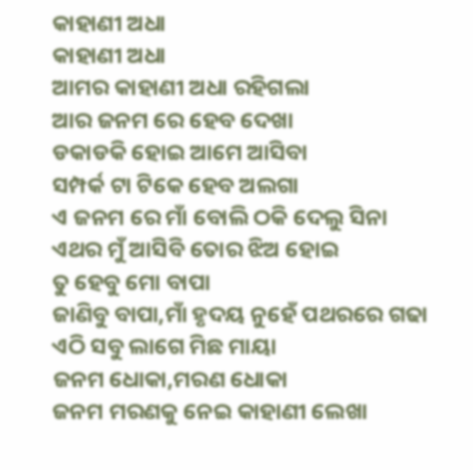କାହାଣୀ ଅଧା
କାହାଣୀ ଅଧା
ଆମର କାହାଣୀ ଅଧା ରହିଗଲା
ଆର ଜନମ ରେ ହେବ ଦେଖା
ଡକାଡକି ହୋଇ ଆମେ ଆସିବା
ସମ୍ପର୍କ ଟା ଟିକେ ହେବ ଅଲଗା
ଏ ଜନମ ରେ ମାଁ ବୋଲି ଠକି ଦେଲୁ ସିନା
ଏଥର ମୁଁ ଆସିବି ତୋର ଝିଅ ହୋଇ
ତୁ ହେବୁ ମୋ ବାପା
ଜାଣିବୁ ବାପା,ମାଁ ହୃଦୟ ନୁହେଁ ପଥରରେ ଗଢା
ଏଠି ସବୁ ଲାଗେ ମିଛ ମାୟା
ଜନମ ଧୋକା,ମରଣ ଧୋକା
ଜନମ ମରଣକୁ ନେଇ କାହାଣୀ ଲେଖା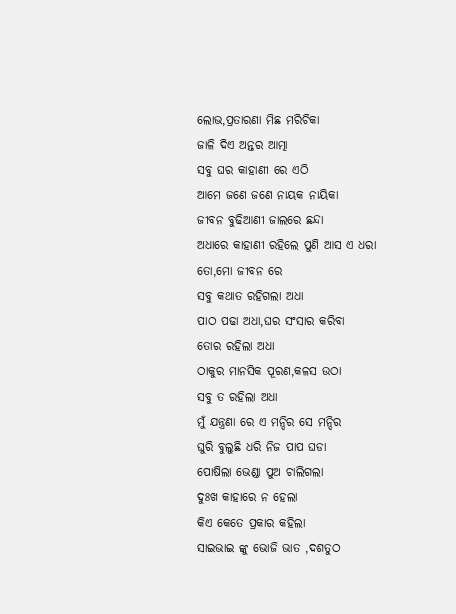ଲୋଭ,ପ୍ରତାରଣା ମିଛ ମରିଚିକା
ଜାଳି ଦିଏ ଅନ୍ତର ଆତ୍ମା
ସବୁ ଘର କାହାଣୀ ରେ ଏଠି
ଆମେ ଜଣେ ଜଣେ ନାୟକ ନାୟିକା
ଜୀବନ ବୁଢିଆଣୀ ଜାଲରେ ଛନ୍ଦା
ଅଧାରେ କାହାଣୀ ରହିଲେ ପୁଣି ଆସ ଏ ଧରା
ତୋ,ମୋ ଜୀବନ ରେ
ସବୁ କଥାତ ରହିଗଲା ଅଧା
ପାଠ ପଢା ଅଧା,ଘର ସଂସାର କରିବା
ତୋର ରହିଲା ଅଧା
ଠାକୁର ମାନସିକ ପୂରଣ,କଳସ ଉଠା
ସବୁ ତ ରହିଲା ଅଧା
ମୁଁ ଯନ୍ତ୍ରଣା ରେ ଏ ମନ୍ଦିର ସେ ମନ୍ଦିର
ଘୁରି ବୁଲୁଛି ଧରି ନିଜ ପାପ ଘଡା
ପୋଷିଲା ଭେଣ୍ଡା ପୁଅ ଚାଲିଗଲା
ଦୁଃଖ କାହାରେ ନ ହେଲା
କିଏ କେତେ ପ୍ରକାର କହିଲା
ସାଇଭାଇ ଙ୍କୁ ଭୋଜି ଭାତ ,ଦଶତୁଠ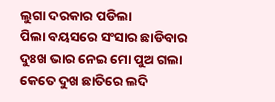ଲୁଗା ଦରକାର ପଡିଲା
ପିଲା ବୟସରେ ସଂସାର ଛାଡିବାର
ଦୁଃଖ ଭାର ନେଇ ମୋ ପୁଅ ଗଲା
କେତେ ଦୁଖ ଛାତିରେ ଲଦି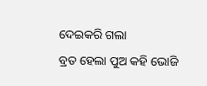ଦେଇକରି ଗଲା
ବ୍ରତ ହେଲା ପୁଅ କହି ଭୋଜି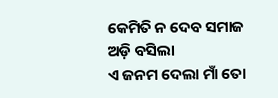କେମିତି ନ ଦେବ ସମାଜ ଅଡ଼ି ବସିଲା
ଏ ଜନମ ଦେଲା ମାଁ ତୋ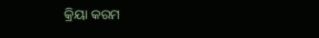କ୍ରିୟା କରମ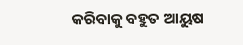କରିବାକୁ ବହୁତ ଆୟୁଷ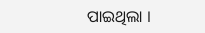ପାଇଥିଲା ।